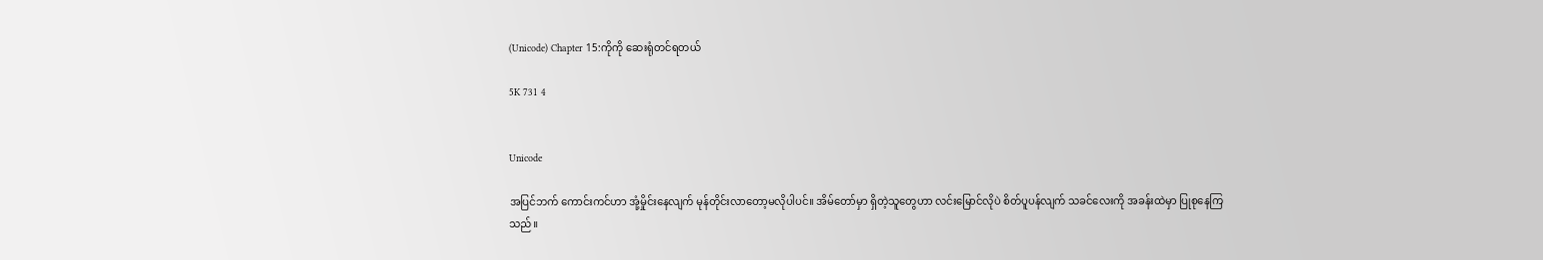(Unicode) Chapter 15:ကိုကို ဆေးရုံတင်ရတယ်

5K 731 4


Unicode

အပြင်ဘက် ကောင်းကင်ဟာ အုံ့မှိုင်းနေလျက် မုန်တိုင်းလာတော့မလိုပါပင်။ အိမ်တော်မှာ ရှိတဲ့သူတွေဟာ လင်းမြောင်လိုပဲ စိတ်ပူပန်လျက် သခင်လေးကို အခန်းထဲမှာ ပြုစုနေကြသည်။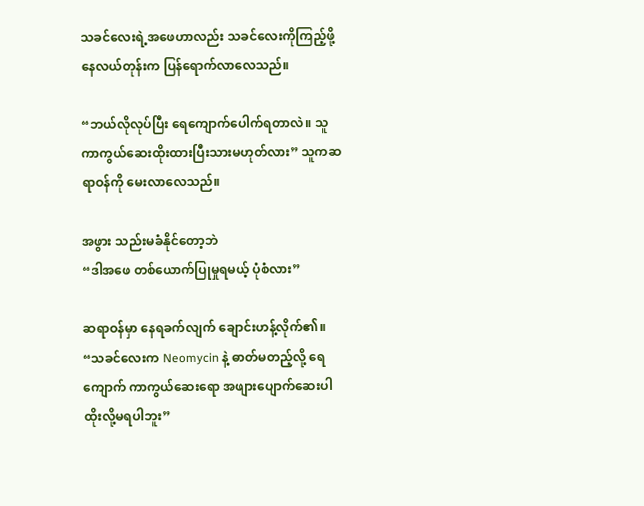သခင်လေးရဲ့အဖေဟာလည်း သခင်လေးကိုကြည့်ဖို့ နေလယ်တုန်းက ပြန်ရောက်လာလေသည်။

“ဘယ်လိုလုပ်ပြီး ရေကျောက်ပေါက်ရတာလဲ။ သူကာကွယ်ဆေးထိုးထားပြီးသားမဟုတ်လား” သူကဆရာဝန်ကို မေးလာလေသည်။

အဖွား သည်းမခံနိုင်တော့ဘဲ
“ဒါအဖေ တစ်ယောက်ပြုမှုရမယ့် ပုံစံလား”

ဆရာဝန်မှာ နေရခက်လျက် ချောင်းဟန့်လိုက်၏။
“သခင်လေးက Neomycin နဲ့ ဓာတ်မတည့်လို့ ရေကျောက် ကာကွယ်ဆေးရော အဖျားပျောက်ဆေးပါ ထိုးလို့မရပါဘူး”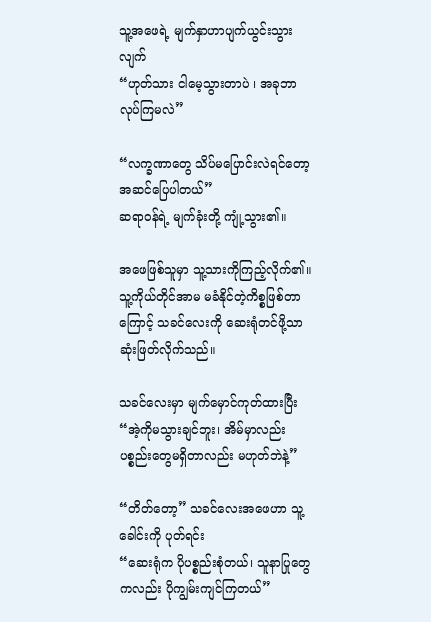သူ့အဖေရဲ့ မျက်နှာဟာပျက်ယွင်းသွားလျက်
“ဟုတ်သား ငါမေ့သွားတာပဲ ၊ အခုဘာလုပ်ကြမလဲ”

“လက္ခဏာတွေ သိပ်မပြောင်းလဲရင်တော့ အဆင်ပြေပါတယ်”
ဆရာဝန်ရဲ့ မျက်ခုံးတို့ ကျုံ့သွား၏။

အဖေဖြစ်သူမှာ သူ့သားကိုကြည့်လိုက်၏။ သူ့ကိုယ်တိုင်အာမ မခံနိုင်တဲ့ကိစ္စဖြစ်တာကြောင့် သခင်လေးကို ဆေးရုံတင်ဖို့သာဆုံးဖြတ်လိုက်သည်။

သခင်လေးမှာ မျက်မှောင်ကုတ်ထားပြီး
“အဲ့ကိုမသွားချင်ဘူး၊ အိမ်မှာလည်း ပစ္စည်းတွေမရှိတာလည်း မဟုတ်ဘဲနဲ့”

“တိတ်တော့” သခင်လေးအဖေဟာ သူ့ခေါင်းကို ပုတ်ရင်း
“ဆေးရုံက ပိုပစ္စည်းစုံတယ်၊ သူနာပြုတွေကလည်း ပိုကျွမ်းကျင်ကြတယ်”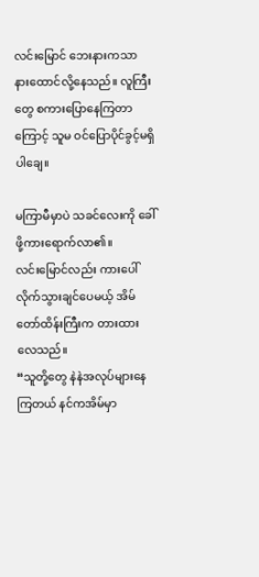လင်းမြောင် ဘေးနားကသာ နားထောင်လို့နေသည်။ လူကြီးတွေ စကားပြောနေကြတာကြောင့် သူမ ဝင်ပြောပိုင်ခွင့်မရှိပါချေ။

မကြာမီမှာပဲ သခင်လေးကို ခေါ်ဖို့ကားရောက်လာ၏။
လင်းမြောင်လည်း ကားပေါ်လိုက်သွားချင်ပေမယ့် အိမ်တော်ထိန်းကြီးက တားထားလေသည်။
“သူတို့တွေ နဲနဲအလုပ်များနေကြတယ် နင်ကအိမ်မှာ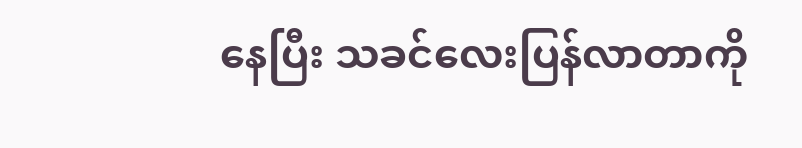နေပြီး သခင်လေးပြန်လာတာကို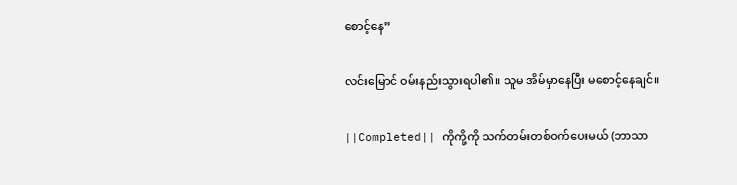စောင့်နေ”

လင်းမြောင် ဝမ်းနည်းသွားရပါ၏။ သူမ အိမ်မှာနေပြီး မစောင့်နေချင်။

||Completed|| ကိုကို့ကို သက်တမ်းတစ်ဝက်ပေးမယ် (ဘာသာ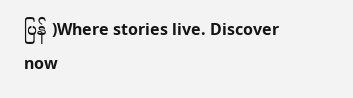ပြန် )Where stories live. Discover now